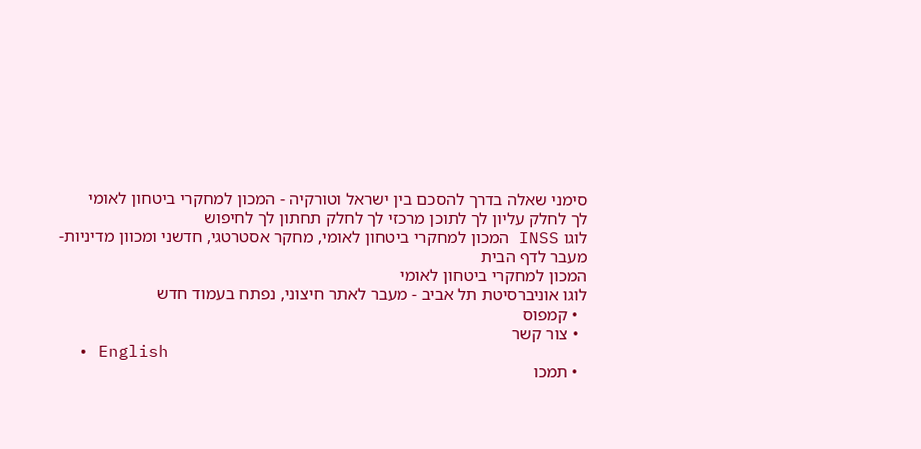סימני שאלה בדרך להסכם בין ישראל וטורקיה - המכון למחקרי ביטחון לאומי
לך לחלק עליון לך לתוכן מרכזי לך לחלק תחתון לך לחיפוש
לוגו INSS המכון למחקרי ביטחון לאומי, מחקר אסטרטגי, חדשני ומכוון מדיניות- מעבר לדף הבית
המכון למחקרי ביטחון לאומי
לוגו אוניברסיטת תל אביב - מעבר לאתר חיצוני, נפתח בעמוד חדש
  • קמפוס
  • צור קשר
  • English
  • תמכו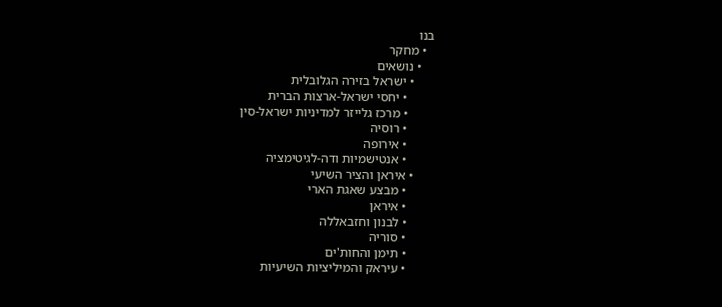בנו
  • מחקר
    • נושאים
      • ישראל בזירה הגלובלית
        • יחסי ישראל-ארצות הברית
        • מרכז גלייזר למדיניות ישראל-סין
        • רוסיה
        • אירופה
        • אנטישמיות ודה-לגיטימציה
      • איראן והציר השיעי
        • מבצע שאגת הארי
        • איראן
        • לבנון וחזבאללה
        • סוריה
        • תימן והחות'ים
        • עיראק והמיליציות השיעיות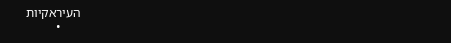העיראקיות
      •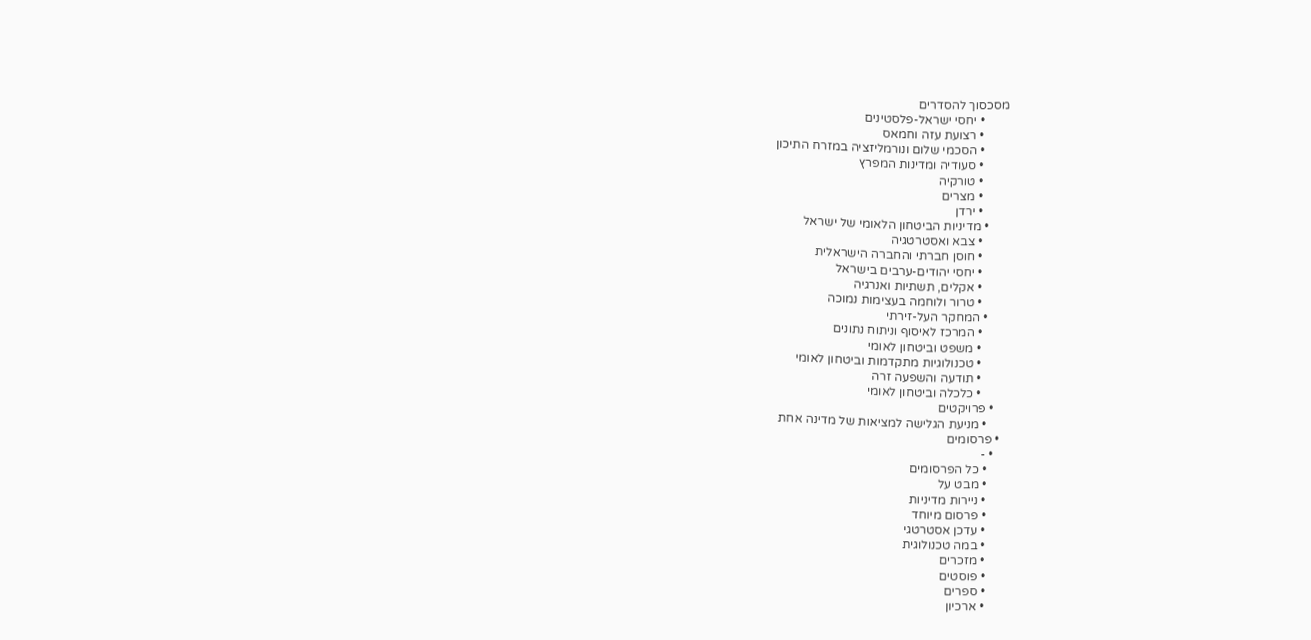מסכסוך להסדרים
        • יחסי ישראל-פלסטינים
        • רצועת עזה וחמאס
        • הסכמי שלום ונורמליזציה במזרח התיכון
        • סעודיה ומדינות המפרץ
        • טורקיה
        • מצרים
        • ירדן
      • מדיניות הביטחון הלאומי של ישראל
        • צבא ואסטרטגיה
        • חוסן חברתי והחברה הישראלית
        • יחסי יהודים-ערבים בישראל
        • אקלים, תשתיות ואנרגיה
        • טרור ולוחמה בעצימות נמוכה
      • המחקר העל-זירתי
        • המרכז לאיסוף וניתוח נתונים
        • משפט וביטחון לאומי
        • טכנולוגיות מתקדמות וביטחון לאומי
        • תודעה והשפעה זרה
        • כלכלה וביטחון לאומי
    • פרויקטים
      • מניעת הגלישה למציאות של מדינה אחת
  • פרסומים
    • -
      • כל הפרסומים
      • מבט על
      • ניירות מדיניות
      • פרסום מיוחד
      • עדכן אסטרטגי
      • במה טכנולוגית
      • מזכרים
      • פוסטים
      • ספרים
      • ארכיון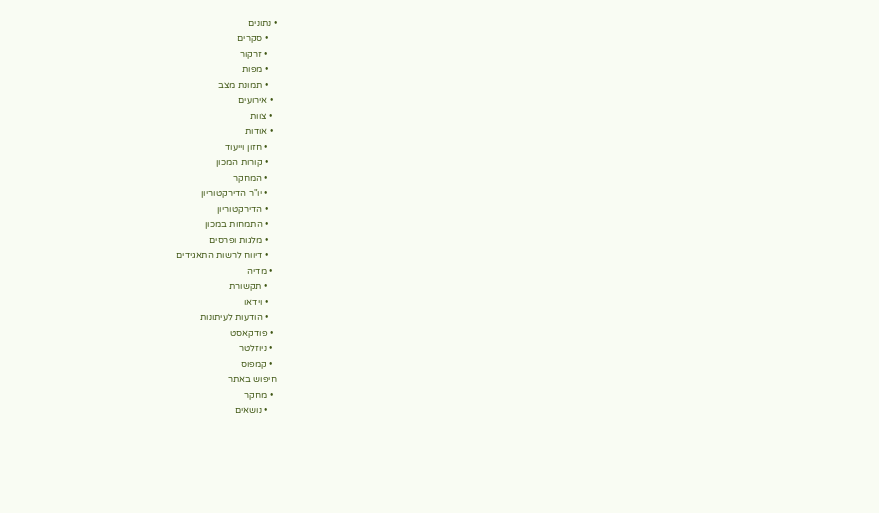• נתונים
    • סקרים
    • זרקור
    • מפות
    • תמונת מצב
  • אירועים
  • צוות
  • אודות
    • חזון וייעוד
    • קורות המכון
    • המחקר
    • יו"ר הדירקטוריון
    • הדירקטוריון
    • התמחות במכון
    • מלגות ופרסים
    • דיווח לרשות התאגידים
  • מדיה
    • תקשורת
    • וידאו
    • הודעות לעיתונות
  • פודקאסט
  • ניוזלטר
  • קמפוס
חיפוש באתר
  • מחקר
    • נושאים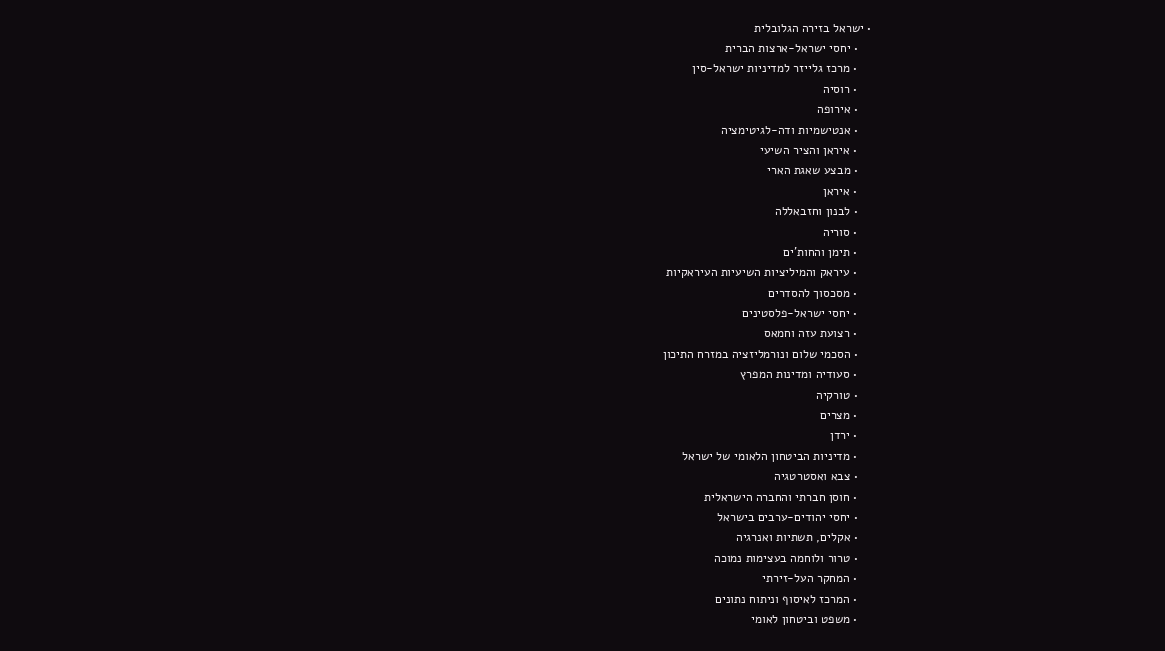• ישראל בזירה הגלובלית
    • יחסי ישראל-ארצות הברית
    • מרכז גלייזר למדיניות ישראל-סין
    • רוסיה
    • אירופה
    • אנטישמיות ודה-לגיטימציה
    • איראן והציר השיעי
    • מבצע שאגת הארי
    • איראן
    • לבנון וחזבאללה
    • סוריה
    • תימן והחות'ים
    • עיראק והמיליציות השיעיות העיראקיות
    • מסכסוך להסדרים
    • יחסי ישראל-פלסטינים
    • רצועת עזה וחמאס
    • הסכמי שלום ונורמליזציה במזרח התיכון
    • סעודיה ומדינות המפרץ
    • טורקיה
    • מצרים
    • ירדן
    • מדיניות הביטחון הלאומי של ישראל
    • צבא ואסטרטגיה
    • חוסן חברתי והחברה הישראלית
    • יחסי יהודים-ערבים בישראל
    • אקלים, תשתיות ואנרגיה
    • טרור ולוחמה בעצימות נמוכה
    • המחקר העל-זירתי
    • המרכז לאיסוף וניתוח נתונים
    • משפט וביטחון לאומי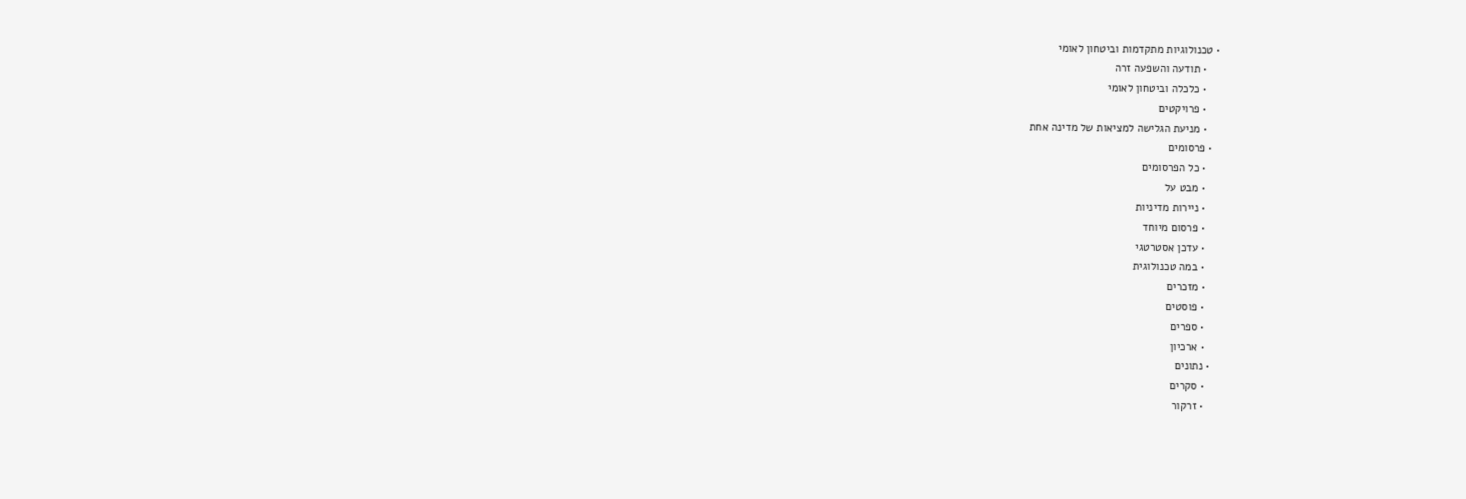• טכנולוגיות מתקדמות וביטחון לאומי
    • תודעה והשפעה זרה
    • כלכלה וביטחון לאומי
    • פרויקטים
    • מניעת הגלישה למציאות של מדינה אחת
  • פרסומים
    • כל הפרסומים
    • מבט על
    • ניירות מדיניות
    • פרסום מיוחד
    • עדכן אסטרטגי
    • במה טכנולוגית
    • מזכרים
    • פוסטים
    • ספרים
    • ארכיון
  • נתונים
    • סקרים
    • זרקור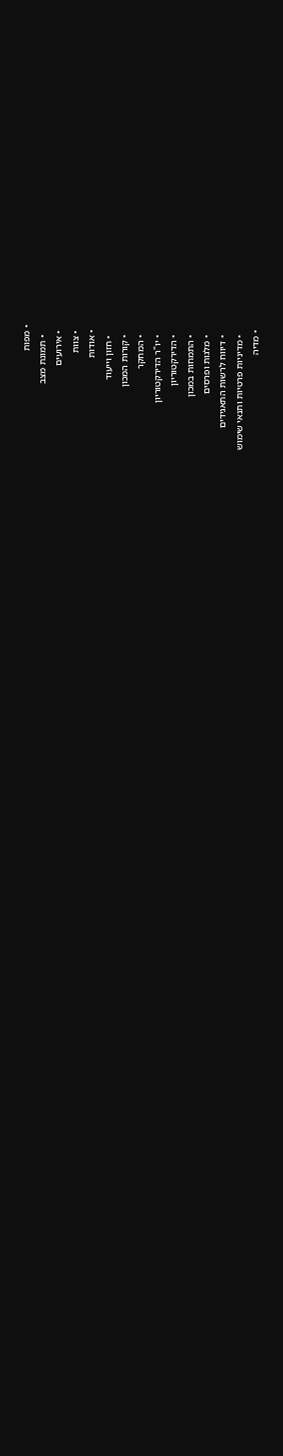• מפות
    • תמונת מצב
  • אירועים
  • צוות
  • אודות
    • חזון וייעוד
    • קורות המכון
    • המחקר
    • יו"ר הדירקטוריון
    • הדירקטוריון
    • התמחות במכון
    • מלגות ופרסים
    • דיווח לרשות התאגידים
    • מדיניות פרטיות ותנאי שימוש
  • מדיה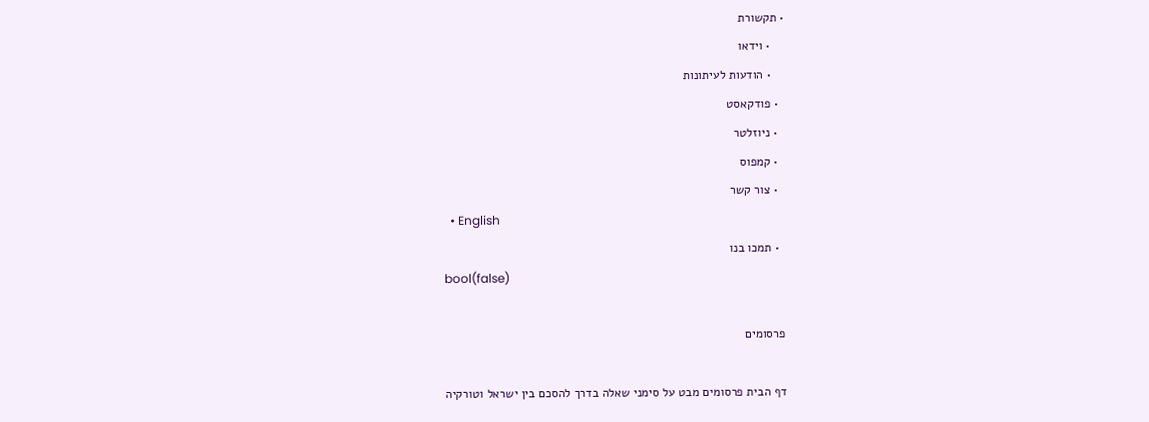• תקשורת
    • וידאו
    • הודעות לעיתונות
  • פודקאסט
  • ניוזלטר
  • קמפוס
  • צור קשר
  • English
  • תמכו בנו
bool(false)

פרסומים

דף הבית פרסומים מבט על סימני שאלה בדרך להסכם בין ישראל וטורקיה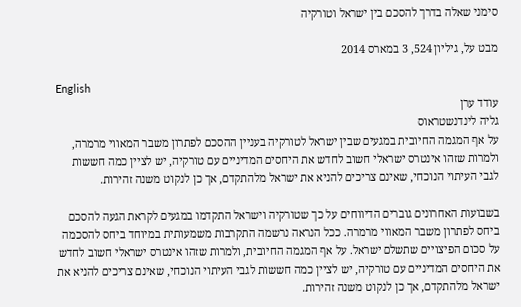סימני שאלה בדרך להסכם בין ישראל וטורקיה

מבט על, גיליון 524, 3 במארס 2014

English
עודד ערן
גליה לינדנשטראוס
על אף המגמה החיובית במגעים שבין ישראל לטורקיה בעניין ההסכם לפתרון משבר המאווי מרמרה, ולמרות שזהו אינטרס ישראלי חשוב לחדש את היחסים המדיניים עם טורקיה, יש לציין כמה חששות לגבי העיתוי הנוכחי, שאינם צריכים להניא את ישראל מלהתקדם, אך כן לנקוט משנה זהירות.

בשבועות האחרונים גוברים הדיווחים על כך שטורקיה וישראל התקדמו במגעים לקראת הגעה להסכם ביחס לפתרון משבר המאווי מרמרה. ככל הנראה נרשמה התקרבות משמעותית במיוחד ביחס להסכמה על סכום הפיצויים שתשלם ישראל. על אף המגמה החיובית, ולמרות שזהו אינטרס ישראלי חשוב לחדש את היחסים המדיניים עם טורקיה, יש לציין כמה חששות לגבי העיתוי הנוכחי, שאינם צריכים להניא את ישראל מלהתקדם, אך כן לנקוט משנה זהירות.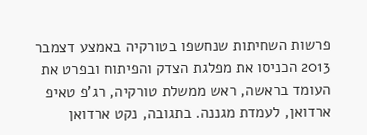פרשות השחיתות שנחשפו בטורקיה באמצע דצמבר 2013 הכניסו את מפלגת הצדק והפיתוח ובפרט את העומד בראשה, ראש ממשלת טורקיה, רג'פ טאיפ ארדואן, לעמדת מגננה. בתגובה, נקט ארדואן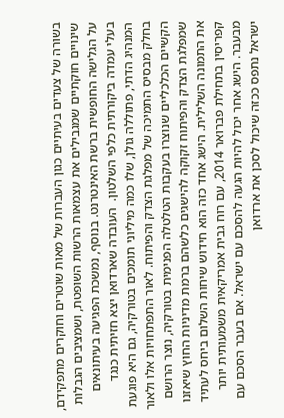בשורה של צעדים בעיתיים כגון העברות של מאות שוטרים וחוקרים מתפקידם, שינויים חוקתיים שמגבילים את עצמאות הרשות השופטת, ושמציבים הגבלות על הגלישה החופשית ברשת האינטרנט. בנוסף, נמשכת הפגיעה בעיתונאים בעלי עמדה ביקורתית כלפי השלטון.  העובדה שארדואן יצא חזיתית כנגד המנהיג הדתי, פתוללה גולן, שלו כמה מיליוני תומכים בטורקיה, גם היא פוגעת בחלק מבסיס התמיכה של מפלגת הצדק והפיתוח. לאור התפתחויות אלו ולאור הקשיים הכלכליים שנוצרו בעקבות הטלטלה הפנימית בטורקיה, נוצר הרושם שמפלגת הצדק והפיתוח זקוקה להישגים כלשהם ברמת מדיניות החוץ שיאזנו את התמונה השלילית. הישג אחד כזה הוא חידוש שיחות השלום ביחס לעתיד קפריסין בתחילת פברואר 2014, עם רוח גבית אמריקאית משמעותית יותר מבעבר. הישג אחר יכול להיות הגעה להסכם עם ישראל. אם בעבר הסכם עם ישראל נתפס ככזה שיכול לסכן את ארדואן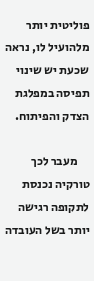פוליטית יותר מלהועיל לו, נראה שכעת יש שינוי תפיסה במפלגת הצדק והפיתוח.

     מעבר לכך טורקיה נכנסת לתקופה רגישה יותר בשל העובדה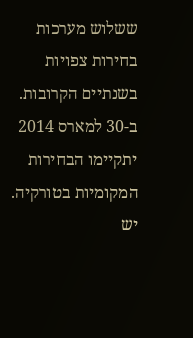ששלוש מערכות בחירות צפויות בשנתיים הקרובות. ב-30 למארס 2014 יתקיימו הבחירות המקומיות בטורקיה. יש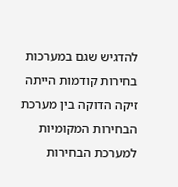להדגיש שגם במערכות בחירות קודמות הייתה זיקה הדוקה בין מערכת הבחירות המקומיות למערכת הבחירות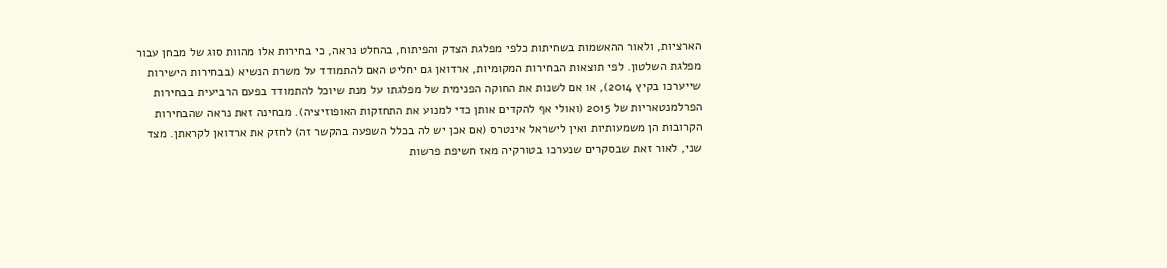הארציות, ולאור ההאשמות בשחיתות כלפי מפלגת הצדק והפיתוח, בהחלט נראה, כי בחירות אלו מהוות סוג של מבחן עבור מפלגת השלטון. לפי תוצאות הבחירות המקומיות, ארדואן גם יחליט האם להתמודד על משרת הנשיא (בבחירות הישירות שייערכו בקיץ 2014), או אם לשנות את החוקה הפנימית של מפלגתו על מנת שיוכל להתמודד בפעם הרביעית בבחירות הפרלמנטאריות של 2015 (ואולי אף להקדים אותן כדי למנוע את התחזקות האופוזיציה). מבחינה זאת נראה שהבחירות הקרובות הן משמעותיות ואין לישראל אינטרס (אם אכן יש לה בכלל השפעה בהקשר זה) לחזק את ארדואן לקראתן. מצד שני, לאור זאת שבסקרים שנערכו בטורקיה מאז חשיפת פרשות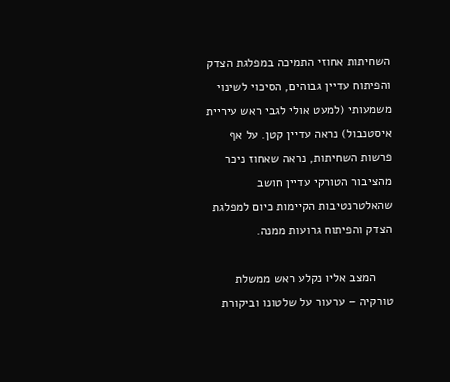השחיתות אחוזי התמיכה במפלגת הצדק והפיתוח עדיין גבוהים, הסיכוי לשינוי משמעותי (למעט אולי לגבי ראש עיריית איסטנבול) נראה עדיין קטן. על אף פרשות השחיתות, נראה שאחוז ניכר מהציבור הטורקי עדיין חושב שהאלטרנטיבות הקיימות כיום למפלגת הצדק והפיתוח גרועות ממנה.

     המצב אליו נקלע ראש ממשלת טורקיה – ערעור על שלטונו וביקורת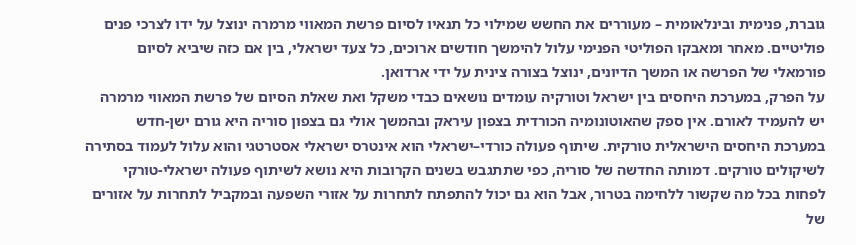גוברת, פנימית ובינלאומית – מעוררים את החשש שמילוי כל תנאיו לסיום פרשת המאווי מרמרה ינוצל על ידו לצרכי פנים פוליטיים. מאחר ומאבקו הפוליטי הפנימי עלול להימשך חודשים ארוכים, כל צעד ישראלי, בין אם כזה שיביא לסיום פורמאלי של הפרשה או המשך הדיונים, ינוצל בצורה צינית על ידי ארדואן.
על הפרק, במערכת היחסים בין ישראל וטורקיה עומדים נושאים כבדי משקל ואת שאלת הסיום של פרשת המאווי מרמרה יש להעמיד לאורם. אין ספק שהאוטונומיה הכורדית בצפון עיראק ובהמשך אולי גם בצפון סוריה היא גורם ישן-חדש במערכת היחסים הישראלית טורקית. שיתוף פעולה כורדי–ישראלי הוא אינטרס ישראלי אסטרטגי והוא עלול לעמוד בסתירה לשיקולים טורקים. דמותה החדשה של סוריה, כפי שתתגבש בשנים הקרובות היא נושא לשיתוף פעולה ישראלי-טורקי לפחות בכל מה שקשור ללחימה בטרור, אבל הוא גם יכול להתפתח לתחרות על אזורי השפעה ובמקביל לתחרות על אזורים של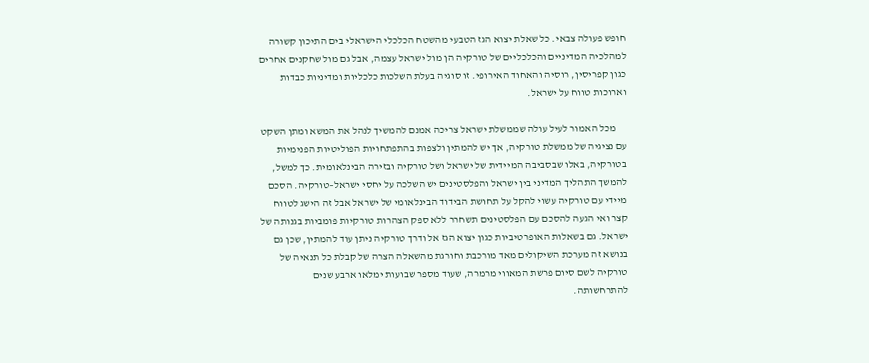חופש פעולה צבאי. כל שאלת יצוא הגז הטבעי מהשטח הכלכלי הישראלי בים התיכון קשורה למהלכיה המדיניים והכלכליים של טורקיה הן מול ישראל עצמה, אבל גם מול שחקנים אחרים כגון קפריסין, רוסיה והאחוד האירופי. זו סוגיה בעלת השלכות כלכליות ומדיניות כבדות וארוכות טווח על ישראל.

     מכל האמור לעיל עולה שממשלת ישראל צריכה אמנם להמשיך לנהל את המשא ומתן השקט עם נציגיה של ממשלת טורקיה, אך יש להמתין ולצפות בהתפתחויות הפוליטיות הפנימיות בטורקיה, באלו שבסביבה המיידית של ישראל ושל טורקיה ובזירה הבינלאומית. כך למשל, להמשך התהליך המדיני בין ישראל והפלסטינים יש השלכה על יחסי ישראל–טורקיה. הסכם מיידי עם טורקיה עשוי להקל על תחושת הבידוד הבינלאומי של ישראל אבל זה הישג לטווח קצר ואי הגעה להסכם עם הפלסטינים תשחרר ללא ספק הצהרות טורקיות פומביות בגנותה של ישראל. גם בשאלות האופרטיביות כגון יצוא הגז אל ודרך טורקיה ניתן עוד להמתין, שכן גם בנושא זה מערכת השיקולים מאד מורכבת וחורגת מהשאלה הצרה של קבלת כל תנאיה של טורקיה לשם סיום פרשת המאווי מרמרה, שעוד מספר שבועות ימלאו ארבע שנים להתרחשותה.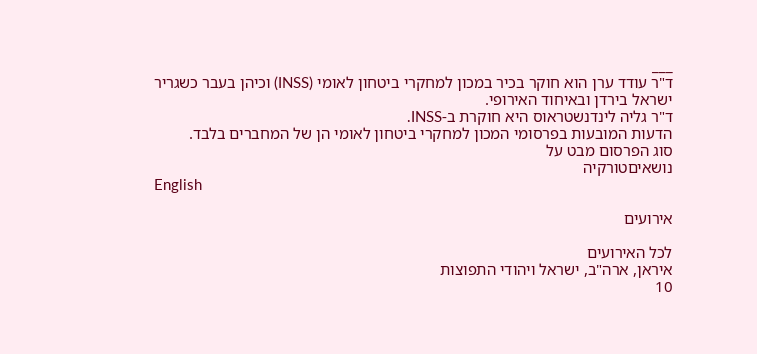___
ד"ר עודד ערן הוא חוקר בכיר במכון למחקרי ביטחון לאומי (INSS) וכיהן בעבר כשגריר ישראל בירדן ובאיחוד האירופי.
ד"ר גליה לינדנשטראוס היא חוקרת ב-INSS.
הדעות המובעות בפרסומי המכון למחקרי ביטחון לאומי הן של המחברים בלבד.
סוג הפרסום מבט על
נושאיםטורקיה
English

אירועים

לכל האירועים
איראן, ארה"ב, ישראל ויהודי התפוצות
10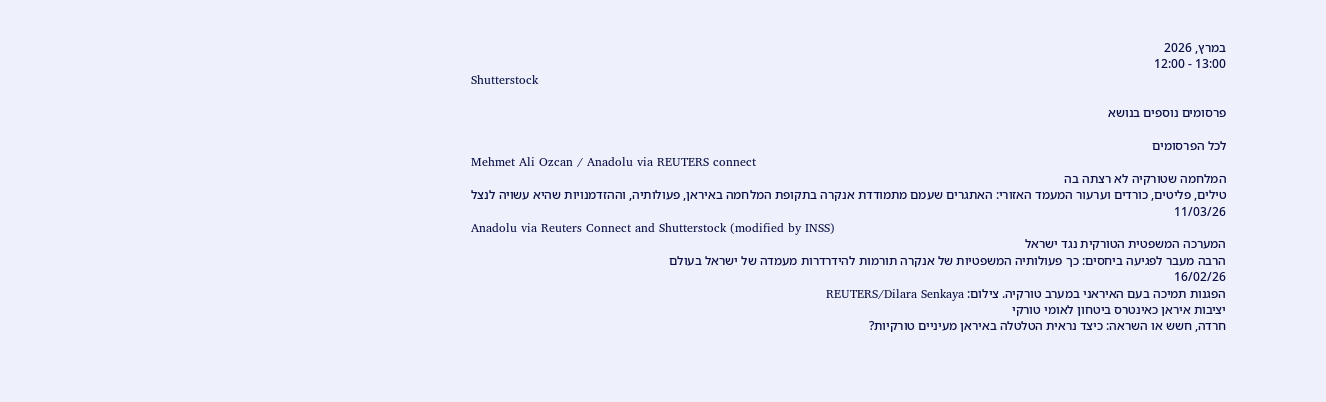במרץ, 2026
13:00 - 12:00
Shutterstock

פרסומים נוספים בנושא

לכל הפרסומים
Mehmet Ali Ozcan / Anadolu via REUTERS connect
המלחמה שטורקיה לא רצתה בה
טילים, פליטים, כורדים וערעור המעמד האזורי: האתגרים שעמם מתמודדת אנקרה בתקופת המלחמה באיראן, פעולותיה, וההזדמנויות שהיא עשויה לנצל
11/03/26
Anadolu via Reuters Connect and Shutterstock (modified by INSS)
המערכה המשפטית הטורקית נגד ישראל
הרבה מעבר לפגיעה ביחסים: כך פעולותיה המשפטיות של אנקרה תורמות להידרדרות מעמדה של ישראל בעולם
16/02/26
הפגנות תמיכה בעם האיראני במערב טורקיה. צילום: REUTERS/Dilara Senkaya
יציבות איראן כאינטרס ביטחון לאומי טורקי
חרדה, חשש או השראה: כיצד נראית הטלטלה באיראן מעיניים טורקיות?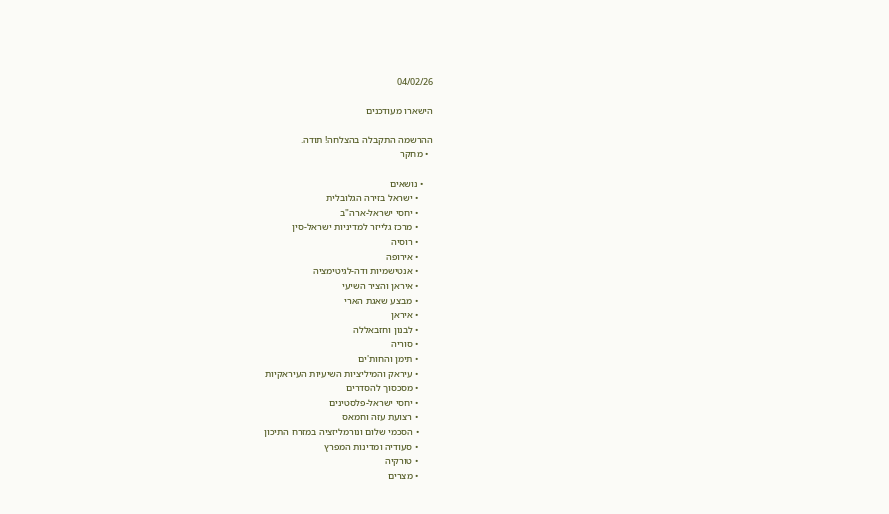04/02/26

הישארו מעודכנים

ההרשמה התקבלה בהצלחה! תודה.
  • מחקר

    • נושאים
      • ישראל בזירה הגלובלית
      • יחסי ישראל-ארה"ב
      • מרכז גלייזר למדיניות ישראל-סין
      • רוסיה
      • אירופה
      • אנטישמיות ודה-לגיטימציה
      • איראן והציר השיעי
      • מבצע שאגת הארי
      • איראן
      • לבנון וחזבאללה
      • סוריה
      • תימן והחות'ים
      • עיראק והמיליציות השיעיות העיראקיות
      • מסכסוך להסדרים
      • יחסי ישראל-פלסטינים
      • רצועת עזה וחמאס
      • הסכמי שלום ונורמליזציה במזרח התיכון
      • סעודיה ומדינות המפרץ
      • טורקיה
      • מצרים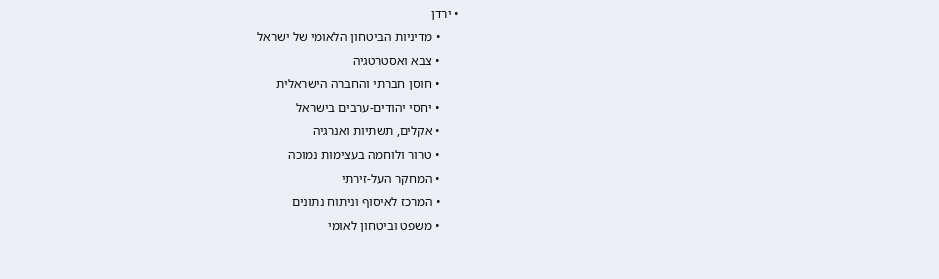• ירדן
      • מדיניות הביטחון הלאומי של ישראל
      • צבא ואסטרטגיה
      • חוסן חברתי והחברה הישראלית
      • יחסי יהודים-ערבים בישראל
      • אקלים, תשתיות ואנרגיה
      • טרור ולוחמה בעצימות נמוכה
      • המחקר העל-זירתי
      • המרכז לאיסוף וניתוח נתונים
      • משפט וביטחון לאומי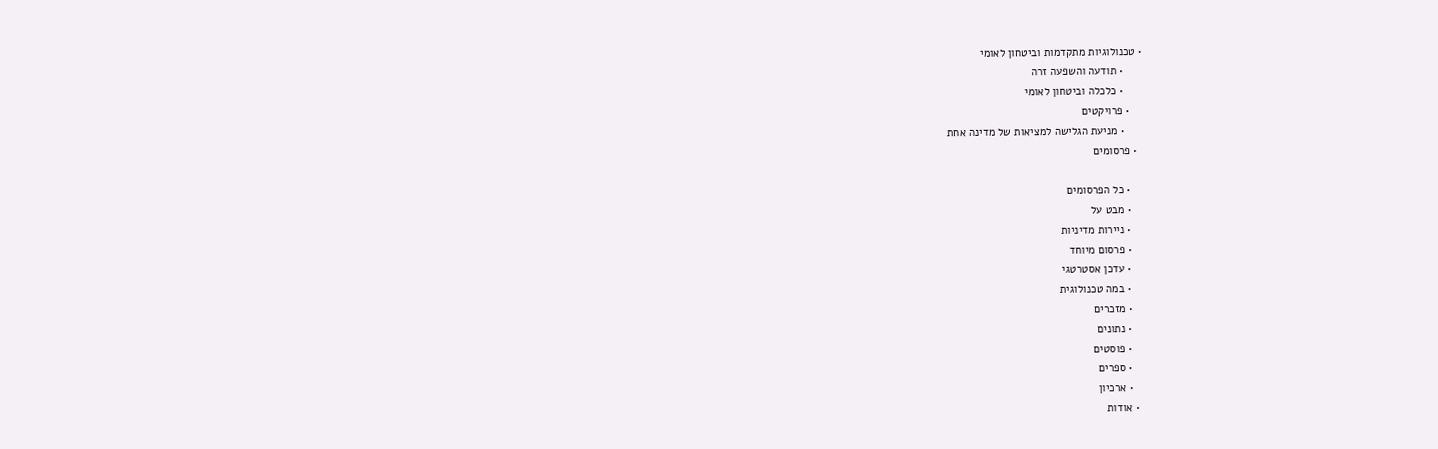• טכנולוגיות מתקדמות וביטחון לאומי
      • תודעה והשפעה זרה
      • כלכלה וביטחון לאומי
    • פרויקטים
      • מניעת הגלישה למציאות של מדינה אחת
  • פרסומים

    • כל הפרסומים
    • מבט על
    • ניירות מדיניות
    • פרסום מיוחד
    • עדכן אסטרטגי
    • במה טכנולוגית
    • מזכרים
    • נתונים
    • פוסטים
    • ספרים
    • ארכיון
  • אודות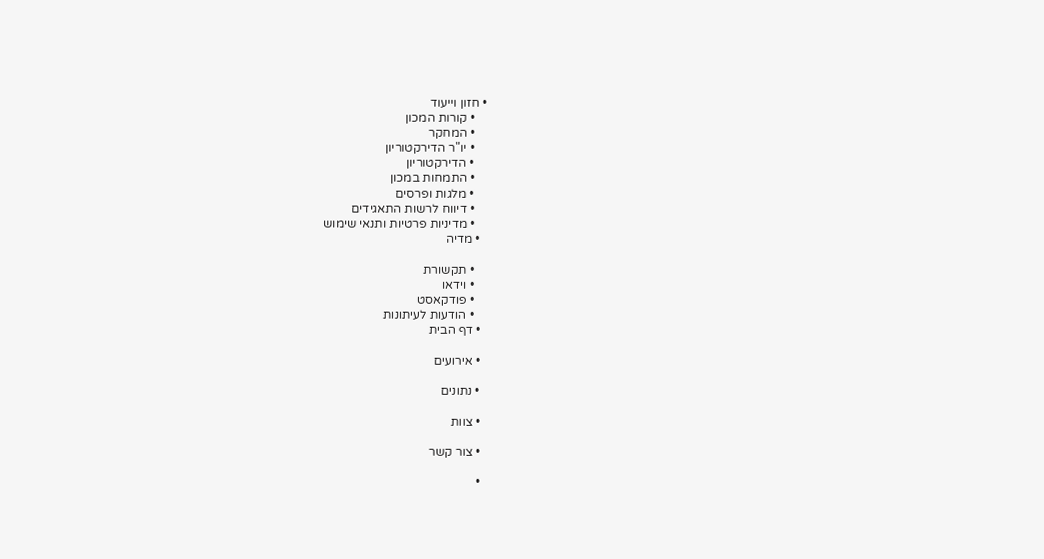• חזון וייעוד
    • קורות המכון
    • המחקר
    • יו"ר הדירקטוריון
    • הדירקטוריון
    • התמחות במכון
    • מלגות ופרסים
    • דיווח לרשות התאגידים
    • מדיניות פרטיות ותנאי שימוש
  • מדיה

    • תקשורת
    • וידאו
    • פודקאסט
    • הודעות לעיתונות
  • דף הבית

  • אירועים

  • נתונים

  • צוות

  • צור קשר

  •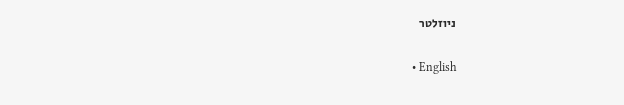ניוזלטר

  • English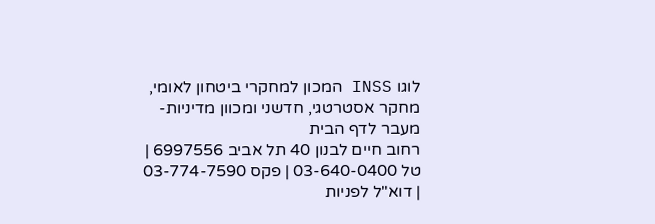לוגו INSS המכון למחקרי ביטחון לאומי, מחקר אסטרטגי, חדשני ומכוון מדיניות- מעבר לדף הבית
רחוב חיים לבנון 40 תל אביב 6997556 | טל 03-640-0400 | פקס 03-774-7590 | דוא"ל לפניות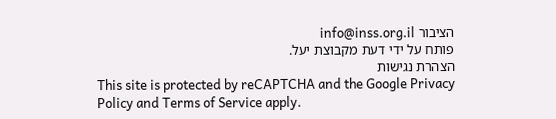הציבור info@inss.org.il
פותח על ידי דעת מקבוצת יעל.
הצהרת נגישות
This site is protected by reCAPTCHA and the Google Privacy Policy and Terms of Service apply.